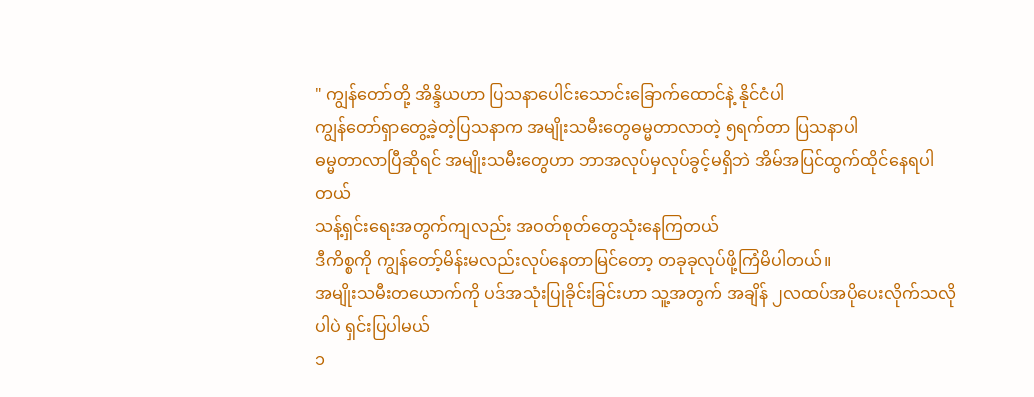" ကျွန်တော်တို့ အိန္ဒိယဟာ ပြသနာပေါင်းသောင်းခြောက်ထောင်နဲ့ နိုင်ငံပါ
ကျွန်တော်ရှာတွေ့ခဲ့တဲ့ပြသနာက အမျိုးသမီးတွေဓမ္မတာလာတဲ့ ၅ရက်တာ ပြသနာပါ
ဓမ္မတာလာပြီဆိုရင် အမျိုးသမီးတွေဟာ ဘာအလုပ်မှလုပ်ခွင့်မရှိဘဲ အိမ်အပြင်ထွက်ထိုင်နေရပါတယ်
သန့်ရှင်းရေးအတွက်ကျလည်း အဝတ်စုတ်တွေသုံးနေကြတယ်
ဒီကိစ္စကို ကျွန်တော့်မိန်းမလည်းလုပ်နေတာမြင်တော့ တခုခုလုပ်ဖို့ကြံမိပါတယ်။
အမျိုးသမီးတယောက်ကို ပဒ်အသုံးပြုခိုင်းခြင်းဟာ သူ့အတွက် အချိန် ၂လထပ်အပိုပေးလိုက်သလိုပါပဲ ရှင်းပြပါမယ်
၁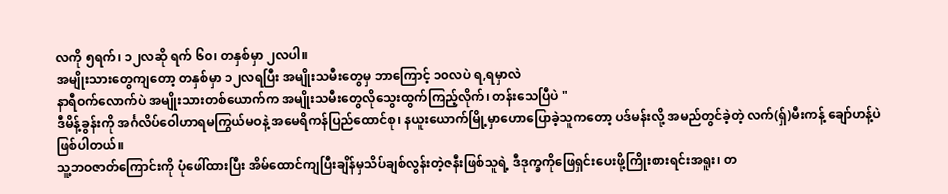လကို ၅ရက်၊ ၁၂လဆို ရက် ၆၀၊ တနှစ်မှာ ၂လပါ။
အမျိုးသားတွေကျတော့ တနှစ်မှာ ၁၂လရပြီး အမျိုးသမီးတွေမှ ဘာကြောင့် ၁၀လပဲ ရ,ရမှာလဲ
နာရီဝက်လောက်ပဲ အမျိုးသားတစ်ယောက်က အမျိုးသမီးတွေလိုသွေးထွက်ကြည့်လိုက်၊ တန်းသေပြီပဲ "
ဒီမိန့်ခွန်းကို အင်္ဂလိပ်ဝေါဟာရမကြွယ်မဝနဲ့ အမေရိကန်ပြည်ထောင်စု၊ နယူးယောက်မြို့မှာဟောပြောခဲ့သူကတော့ ပဒ်မန်းလို့ အမည်တွင်ခဲ့တဲ့ လက်(ရှ်)မီးကန့် ချော်ဟန့်ပဲဖြစ်ပါတယ်။
သူ့ဘဝဇာတ်ကြောင်းကို ပုံဖေါ်ထားပြီး အိမ်ထောင်ကျပြီးချိန်မှသိပ်ချစ်လွန်းတဲ့ဇနီးဖြစ်သူရဲ့ ဒီဒုက္ခကိုဖြေရှင်းပေးဖို့ကြိုးစားရင်းအရူး၊ တ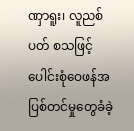ဏှာရူး၊ လူညစ်ပတ် စသဖြင့်ပေါင်းစုံဝေဖန်အပြစ်တင်မှုတွေခံခဲ့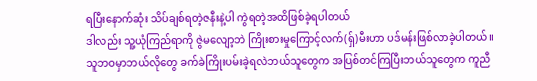ရပြီးနောက်ဆုံး သိပ်ချစ်ရတဲ့ဇနီးနဲ့ပါ ကွဲရတဲ့အထိဖြစ်ခဲ့ရပါတယ်
ဒါလည်း သူ့ယုံကြည်ရာကို ဇွဲမလျော့ဘဲ ကြိုးစားမှုကြောင့်လက်(ရှ်)မီးဟာ ပဒ်မန်းဖြစ်လာခဲ့ပါတယ်။
သူဘဝမှာဘယ်လိုတွေ ခက်ခဲကြိုးပမ်းခဲ့ရလဲဘယ်သူတွေက အပြစ်တင်ကြပြီးဘယ်သူတွေက ကူညီ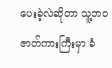ပေးခဲ့လဲဆိုတာ သူ့ဘဝဇာတ်ကားကြီးမှာ ခံ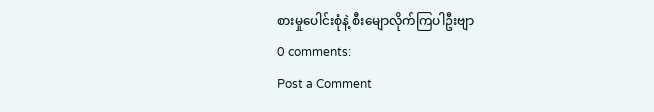စားမှုပေါင်းစုံနဲ့ စီးမျောလိုက်ကြပါဦးဗျာ
0 comments:
Post a Comment